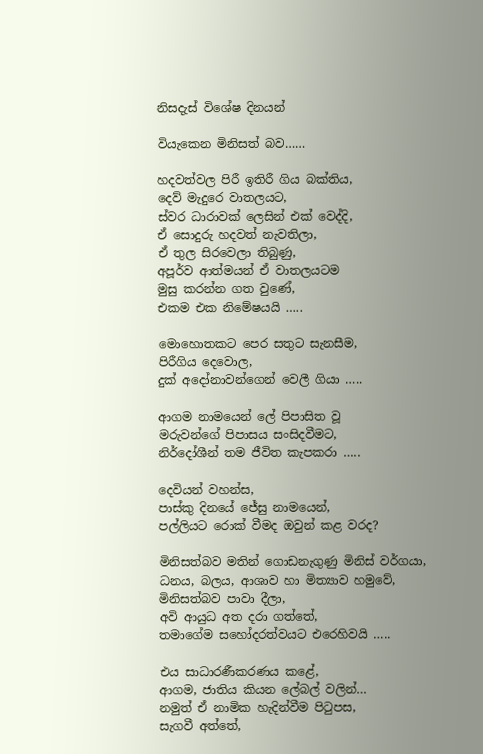නිසදැස් විශේෂ දිනයන්

වියැකෙන මිනිසත් බව……

හදවත්වල පිරී ඉතිරී ගිය බක්තිය,
දෙව් මැදුරෙ වාතලයට,
ස්වර ධාරාවක් ලෙසින් එක් වෙද්දි,
ඒ සොදුරු හදවත් නැවතිලා,
ඒ තුල සිරවෙලා තිබුණු,
අපූර්ව ආත්මයන් ඒ වාතලයටම
මුසු කරන්න ගත වුණේ,
එකම එක නිමේෂයයි …..

මොහොතකට පෙර සතුට සැනසීම,
පිරීගිය දෙවොල,
දුක් අදෝනාවන්ගෙන් වෙලී ගියා …..

ආගම නාමයෙන් ලේ පිපාසිත වූ
මරුවන්ගේ පිපාසය සංසිදවීමට,
නිර්දෝශීන් තම ජීවිත කැපකරා …..

දෙවියන් වහන්ස,
පාස්කු දිනයේ ජේසු නාමයෙන්,
පල්ලියට රොක් වීමද ඔවුන් කළ වරද?

මිනිසත්බව මතින් ගොඩනැගුණු මිනිස් වර්ගයා,
ධනය, බලය, ආශාව හා මිත්‍යාව හමුවේ,
මිනිසත්බව පාවා දීලා,
අවි ආයුධ අත දරා ගත්තේ,
තමාගේම සහෝදරත්වයට එරෙහිවයි …..

එය සාධාරණීකරණය කළේ,
ආගම, ජාතිය කියන ලේබල් වලින්…
නමුත් ඒ නාමික හැදින්වීම පිටුපස,
සැගවී අත්තේ,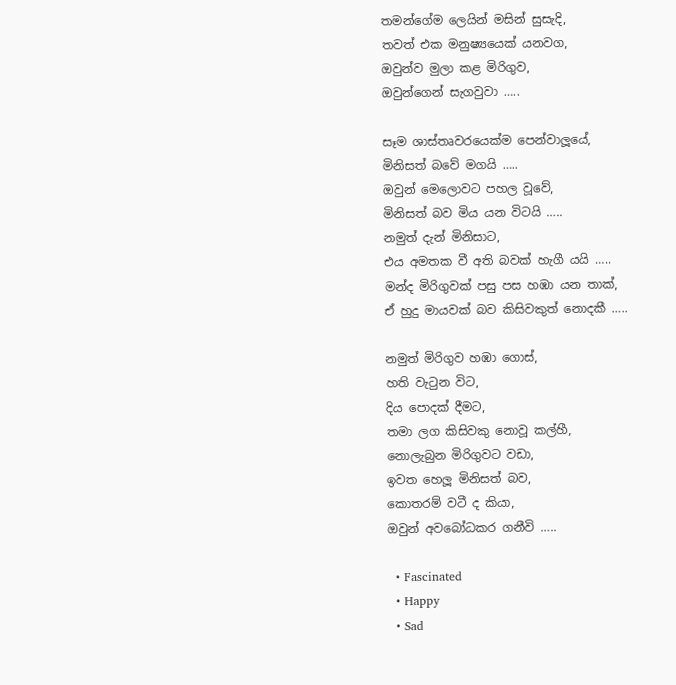තමන්ගේම ලෙයින් මසින් සුසැදි,
තවත් එක මනුෂ්‍යයෙක් යනවග,
ඔවුන්ව මුලා කළ මිරිගුව,
ඔවුන්ගෙන් සැගවුවා …..

සෑම ශාස්තෘවරයෙක්ම පෙන්වාලූයේ,
මිනිසත් බවේ මගයි …..
ඔවුන් මෙලොවට පහල වූවේ,
මිනිසත් බව මිය යන විටයි …..
නමුත් දැන් මිනිසාට,
එය අමතක වී අති බවක් හැගී යයි …..
මන්ද මිරිගුවක් පසු පස හඹා යන තාක්,
ඒ හුදු මායවක් බව කිසිවකුත් නොදකී …..

නමුත් මිරිගුව හඹා ගොස්,
හති වැටුන විට,
දිය පොදක් දීමට,
තමා ලග කිසිවකු නොවූ කල්හී,
නොලැබුන මිරිගුවට වඩා,
ඉවත හෙලූ මිනිසත් බව,
කොතරම් වටී ද කියා,
ඔවුන් අවබෝධකර ගනීවි …..

  • Fascinated
  • Happy
  • Sad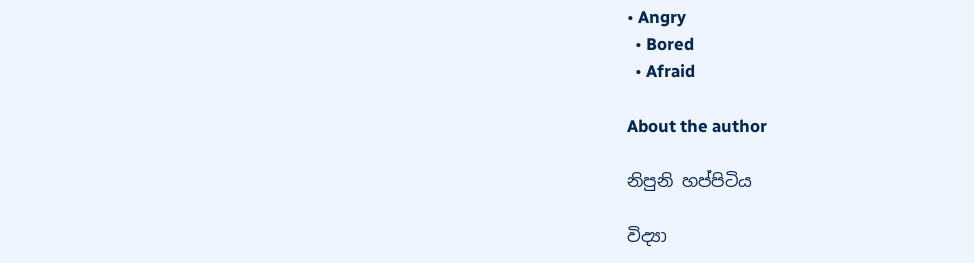• Angry
  • Bored
  • Afraid

About the author

නිපුනි හප්පිටිය

විද්‍යා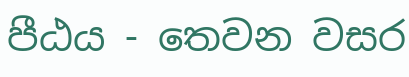පීඨය - තෙවන වසර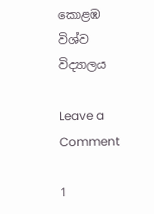කොළඹ විශ්ව විද්‍යාලය

Leave a Comment

1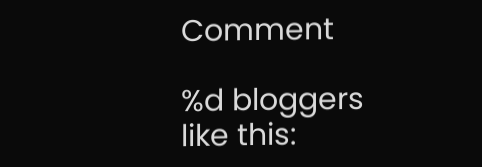Comment

%d bloggers like this: